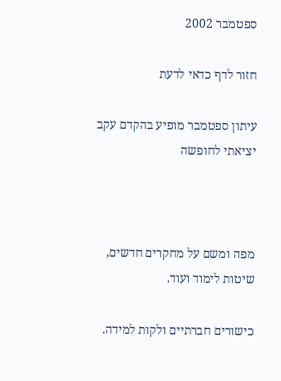ספטמבר 2002

חזור לדף כדאי לדעת

עיתון ספטמבר מופיע בהקדם עקב יציאתי לחופשה



מפה ומשם על מחקרים חדשים, שיטות לימוד ועוד.

כישורים חברתיים ולקות למידה.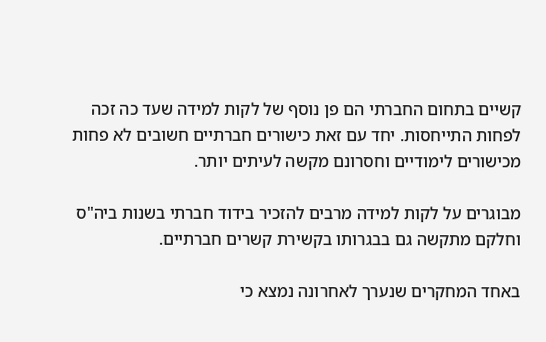קשיים בתחום החברתי הם פן נוסף של לקות למידה שעד כה זכה לפחות התייחסות. יחד עם זאת כישורים חברתיים חשובים לא פחות מכישורים לימודיים וחסרונם מקשה לעיתים יותר.

מבוגרים על לקות למידה מרבים להזכיר בידוד חברתי בשנות ביה"ס וחלקם מתקשה גם בבגרותו בקשירת קשרים חברתיים.

באחד המחקרים שנערך לאחרונה נמצא כי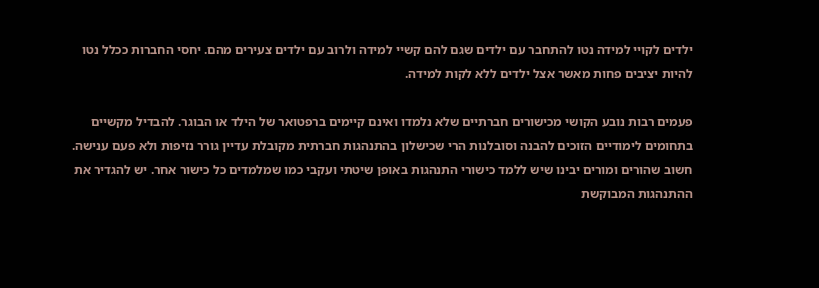ילדים לקויי למידה נטו להתחבר עם ילדים שגם להם קשיי למידה ולרוב עם ילדים צעירים מהם. יחסי החברות ככלל נטו להיות יציבים פחות מאשר אצל ילדים ללא לקות למידה.

פעמים רבות נובע הקושי מכישורים חברתיים שלא נלמדו ואינם קיימים ברפטואר של הילד או הבוגר. להבדיל מקשיים בתחומים לימודיים הזוכים להבנה וסובלנות הרי שכישלון בהתנהגות חברתית מקובלת עדיין גורר נזיפות ולא פעם ענישה. חשוב שהורים ומורים יבינו שיש ללמד כישורי התנהגות באופן שיטתי ועקבי כמו שמלמדים כל כישור אחר. יש להגדיר את ההתנהגות המבוקשת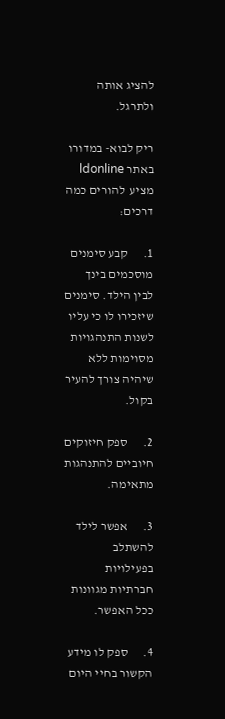להציג אותה ולתרגל.

ריק לבוא- במדורו באתר ldonline   מציע  להורים כמה דרכים:

1.      קבע סימנים מוסכמים בינך לבין הילד. סימנים שיזכירו לו כי עליו לשנות התנהגויות מסוימות ללא שיהיה צורך להעיר בקול.

2.      ספק חיזוקים חיוביים להתנהגות מתאימה.

3.      אפשר לילד להשתלב בפעילויות חברתיות מגוונות ככל האפשר.

4.      ספק לו מידע הקשור בחיי היום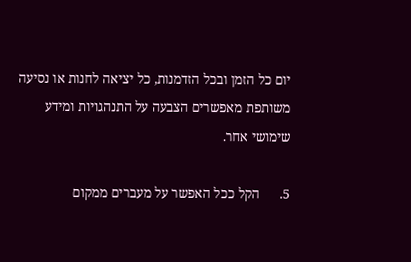יום כל הזמן ובכל הזדמנות, כל יציאה לחנות או נסיעה משותפת מאפשרים הצבעה על התנהגויות ומידע שימושי אחר.

5.      הקל ככל האפשר על מעברים ממקום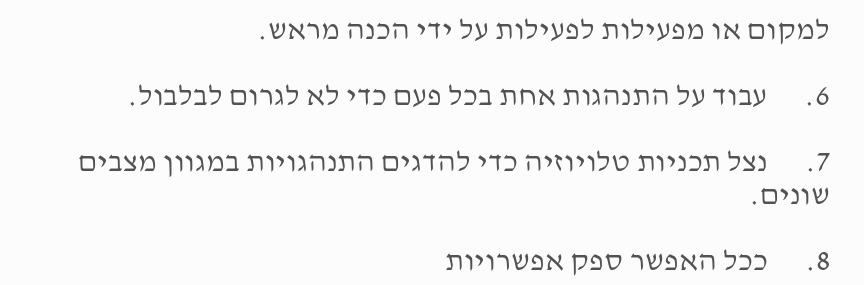למקום או מפעילות לפעילות על ידי הכנה מראש.

6.      עבוד על התנהגות אחת בכל פעם כדי לא לגרום לבלבול.

7.      נצל תכניות טלויוזיה כדי להדגים התנהגויות במגוון מצבים שונים.

8.      ככל האפשר ספק אפשרויות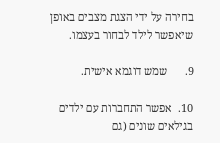בחירה על ידי הצגת מצבים באופן שיאפשר לילד לבחור בעצמו.

9.      שמש דוגמא אישית.

10.  אפשר התחברות עם ילדים בגילאים שונים (גם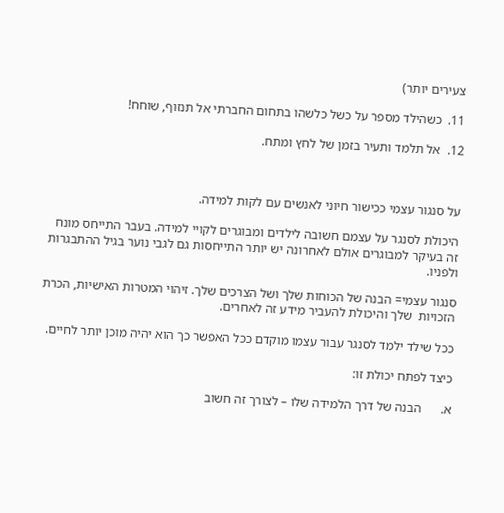צעירים יותר)

11.  כשהילד מספר על כשל כלשהו בתחום החברתי אל תנזוף, שוחח!

12.  אל תלמד ותעיר בזמן של לחץ ומתח.



על סנגור עצמי ככישור חיוני לאנשים עם לקות למידה.

היכולת לסנגר על עצמם חשובה לילדים ומבוגרים לקויי למידה. בעבר התייחס מונח זה בעיקר למבוגרים אולם לאחרונה יש יותר התייחסות גם לגבי נוער בגיל ההתבגרות ולפניו.

סנגור עצמי= הבנה של הכוחות שלך ושל הצרכים שלך. זיהוי המטרות האישיות, הכרת הזכויות  שלך והיכולת להעביר מידע זה לאחרים.

ככל שילד ילמד לסנגר עבור עצמו מוקדם ככל האפשר כך הוא יהיה מוכן יותר לחיים.

כיצד לפתח יכולת זו:

א.      הבנה של דרך הלמידה שלו – לצורך זה חשוב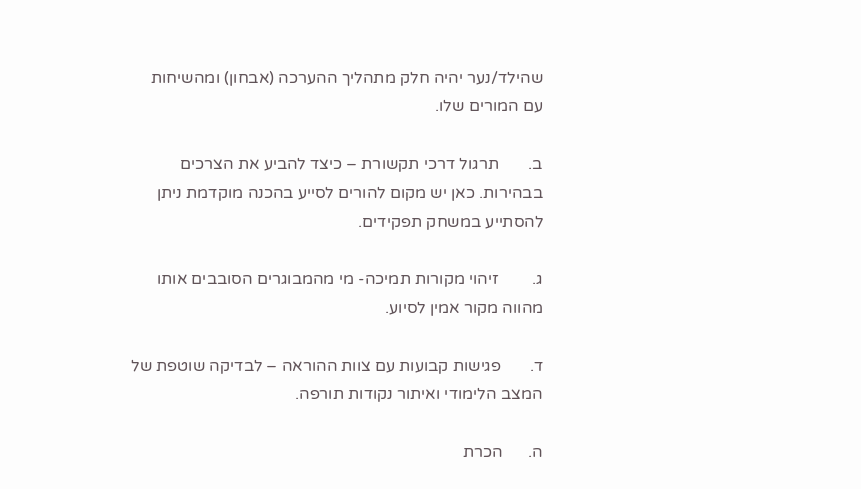שהילד/נער יהיה חלק מתהליך ההערכה (אבחון) ומהשיחות עם המורים שלו.

ב.       תרגול דרכי תקשורת – כיצד להביע את הצרכים בבהירות. כאן יש מקום להורים לסייע בהכנה מוקדמת ניתן להסתייע במשחק תפקידים.

ג.        זיהוי מקורות תמיכה- מי מהמבוגרים הסובבים אותו מהווה מקור אמין לסיוע.

ד.       פגישות קבועות עם צוות ההוראה – לבדיקה שוטפת של המצב הלימודי ואיתור נקודות תורפה.

ה.      הכרת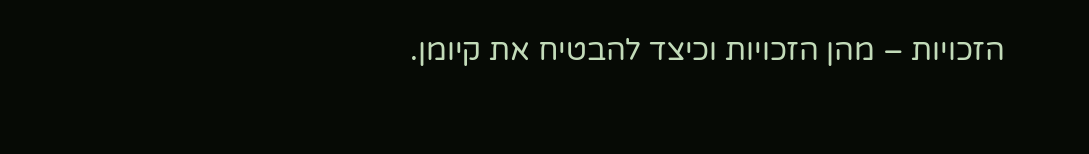הזכויות – מהן הזכויות וכיצד להבטיח את קיומן.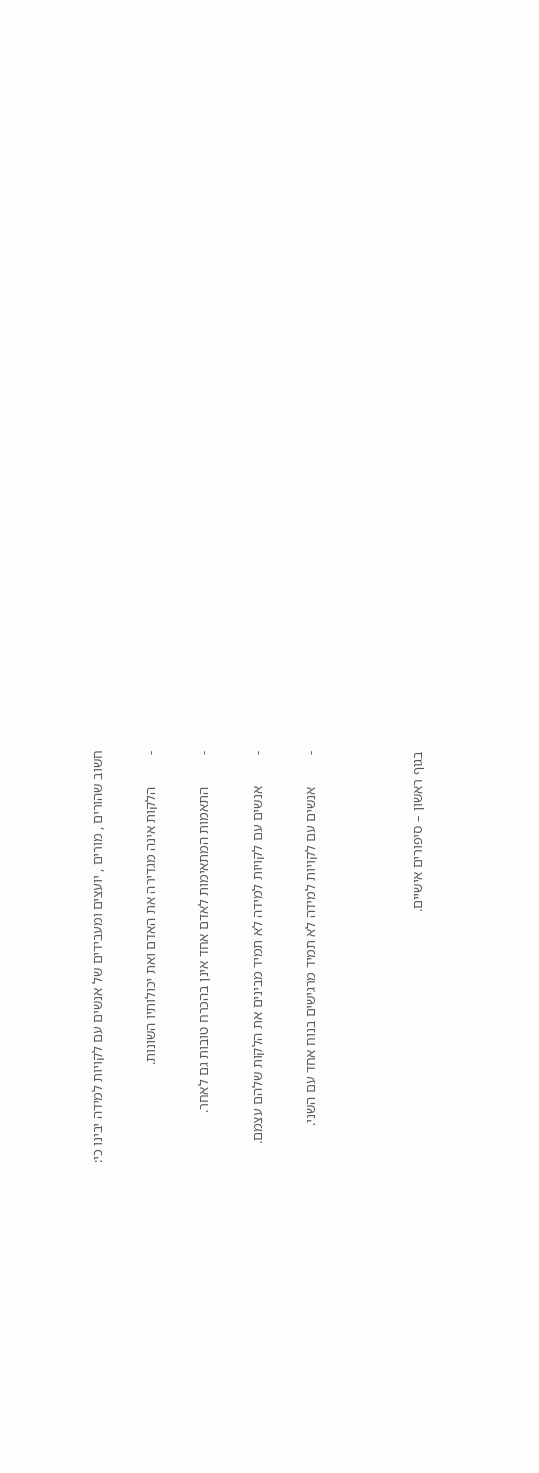חשוב שהורים , מורים , יועצים ומעבידים של אנשים עם לקויות למידה יבינו כי:

-         הלקות אינה מגדירה את האדם ואת יכולותיו השונות.

-         התאמות המתאימות לאדם אחד אינן בהכרח טובות גם לאחר.

-         אנשים עם לקויות למידה לא תמיד מבינים את הלקות שלהם עצמם.

-         אנשים עם לקויות למידה לא תמיד מרגישים בנוח אחד עם השני.



בגוף ראשון – סיפורים אישיים.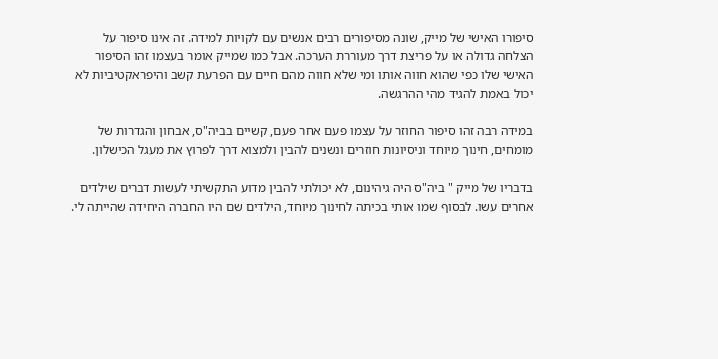סיפורו האישי של מייק, שונה מסיפורים רבים אנשים עם לקויות למידה. זה אינו סיפור על הצלחה גדולה או על פריצת דרך מעוררת הערכה. אבל כמו שמייק אומר בעצמו זהו הסיפור האישי שלו כפי שהוא חווה אותו ומי שלא חווה מהם חיים עם הפרעת קשב והיפראקטיביות לא יכול באמת להגיד מהי ההרגשה.

במידה רבה זהו סיפור החוזר על עצמו פעם אחר פעם, קשיים בביה"ס, אבחון והגדרות של מומחים, חינוך מיוחד וניסיונות חוזרים ונשנים להבין ולמצוא דרך לפרוץ את מעגל הכישלון.

בדבריו של מייק " ביה"ס היה גיהינום, לא יכולתי להבין מדוע התקשיתי לעשות דברים שילדים אחרים עשו. לבסוף שמו אותי בכיתה לחינוך מיוחד, הילדים שם היו החברה היחידה שהייתה לי.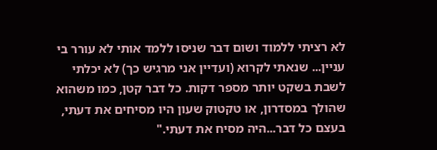לא רציתי ללמוד ושום דבר שניסו ללמד אותי לא עורר בי עניין... שנאתי לקרוא (ועדיין אני מרגיש כך) לא יכלתי לשבת בשקט יותר מספר דקות. כל דבר קטן, כמו משהוא שהולך במסדרון, או טקטוק שעון היו מסיחים את דעתי, בעצם כל דבר...היה מסיח את דעתי."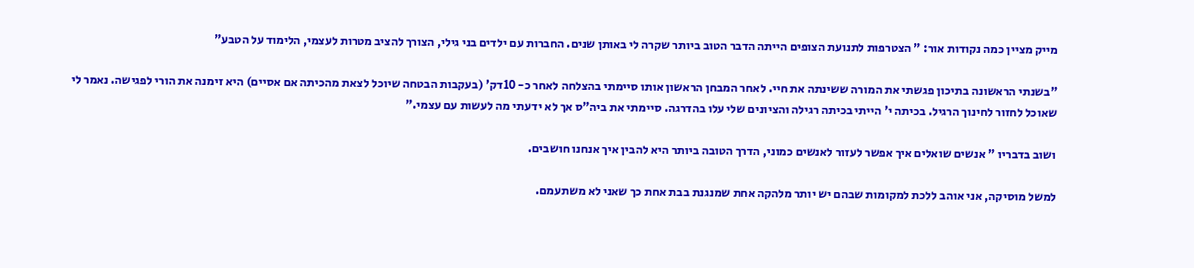מייק מציין כמה נקודות אור: " הצטרפות לתנועת הצופים הייתה הדבר הטוב ביותר שקרה לי באותן שנים. החברות עם ילדים בני גילי, הצורך להציב מטרות לעצמי, הלימוד על הטבע"

"בשנתי הראשונה בתיכון פגשתי את המורה ששינתה את חיי. לאחר המבחן הראשון אותו סיימתי בהצלחה לאחר כ- 10דק' (בעקבות הבטחה שיוכל לצאת מהכיתה אם אסיים) היא זימנה את הורי לפגישה. נאמר לי שאוכל לחזור לחינוך הרגיל. בכיתה י' הייתי בכיתה רגילה והציונים שלי עלו בהדרגה. סיימתי את ביה"ס אך לא ידעתי מה לעשות עם עצמי."

ושוב בדבריו " אנשים שואלים איך אפשר לעזור לאנשים כמוני, הדרך הטובה ביותר היא להבין איך אנחנו חושבים.

למשל מוסיקה, אני אוהב ללכת למקומות שבהם יש יותר מלהקה אחת שמנגנת בבת אחת כך שאני לא משתעמם.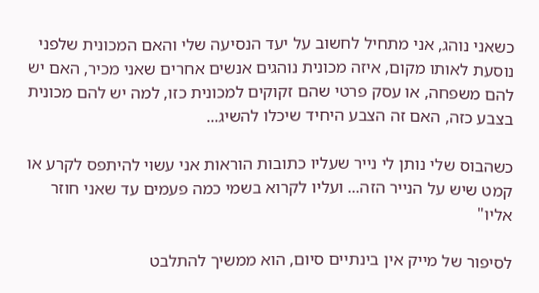כשאני נוהג, אני מתחיל לחשוב על יעד הנסיעה שלי והאם המכונית שלפני נוסעת לאותו מקום, איזה מכונית נוהגים אנשים אחרים שאני מכיר, האם יש להם משפחה, או עסק פרטי שהם זקוקים למכונית כזו, למה יש להם מכונית בצבע כזה, האם זה הצבע היחיד שיכלו להשיג...

כשהבוס שלי נותן לי נייר שעליו כתובות הוראות אני עשוי להיתפס לקרע או קמט שיש על הנייר הזה... ועליו לקרוא בשמי כמה פעמים עד שאני חוזר אליו"

לסיפור של מייק אין בינתיים סיום, הוא ממשיך להתלבט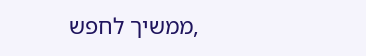,ממשיך לחפש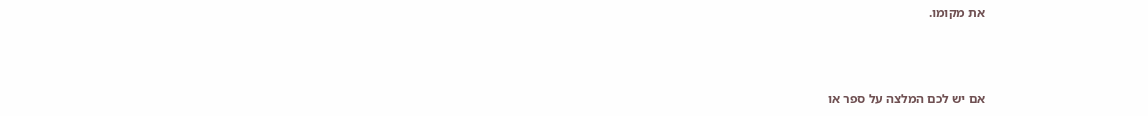את מקומו.



אם יש לכם המלצה על ספר או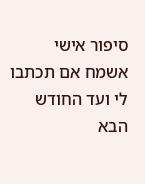סיפור אישי אשמח אם תכתבו לי ועד החודש הבא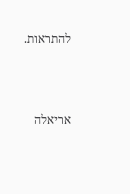להתראות.



אריאלה